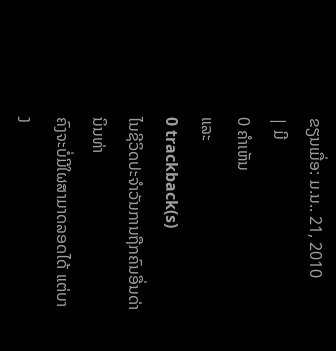ຂຽນເມື່ອ: ມ.ນ.. 21, 2010
| ມີ
0 ຄຳເຫັນ
ແລະ
0 trackback(s)
ໄນຊີວິດປະຈຳວັນການຖືກຄົນອື່ນດ່ານິນທ່າ
ຄົງຈະບໍ່ມີໃຜສາມາດລອດໄດ້ ແຕ່ບາງ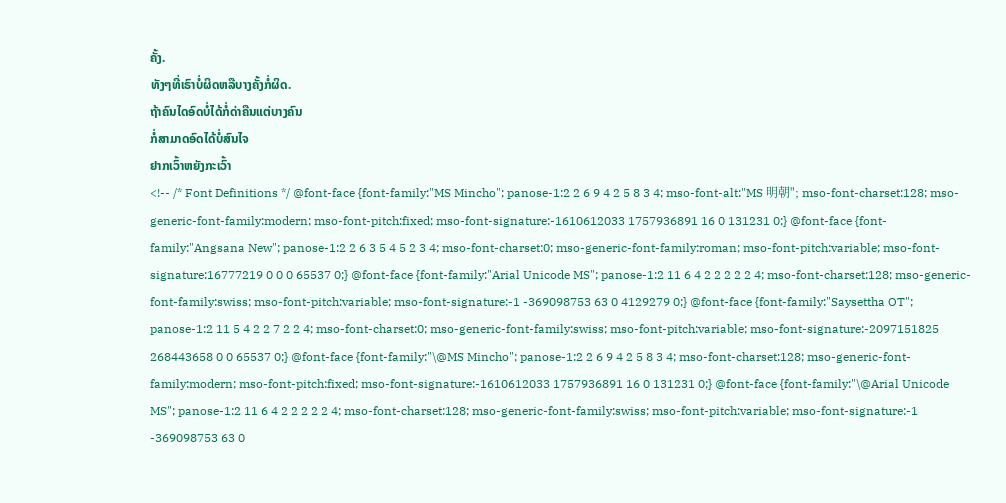ຄັ້ງ.
ທັງໆທີ່ເຣົາບໍ່ຜິດຫລືບາງຄັ້ງກໍ່ຜິດ.
ຖ້າຄົນໄດອົດບໍ່ໄດ້ກໍ່ດ່າຄືນແຕ່ບາງຄົນ
ກໍ່ສາມາດອົດໄດ້ບໍ່ສົນໄຈ
ຢາກເວົ້າຫຍັງກະເວົ້າ
<!-- /* Font Definitions */ @font-face {font-family:"MS Mincho"; panose-1:2 2 6 9 4 2 5 8 3 4; mso-font-alt:"MS 明朝"; mso-font-charset:128; mso-generic-font-family:modern; mso-font-pitch:fixed; mso-font-signature:-1610612033 1757936891 16 0 131231 0;} @font-face {font-family:"Angsana New"; panose-1:2 2 6 3 5 4 5 2 3 4; mso-font-charset:0; mso-generic-font-family:roman; mso-font-pitch:variable; mso-font-signature:16777219 0 0 0 65537 0;} @font-face {font-family:"Arial Unicode MS"; panose-1:2 11 6 4 2 2 2 2 2 4; mso-font-charset:128; mso-generic-font-family:swiss; mso-font-pitch:variable; mso-font-signature:-1 -369098753 63 0 4129279 0;} @font-face {font-family:"Saysettha OT"; panose-1:2 11 5 4 2 2 7 2 2 4; mso-font-charset:0; mso-generic-font-family:swiss; mso-font-pitch:variable; mso-font-signature:-2097151825 268443658 0 0 65537 0;} @font-face {font-family:"\@MS Mincho"; panose-1:2 2 6 9 4 2 5 8 3 4; mso-font-charset:128; mso-generic-font-family:modern; mso-font-pitch:fixed; mso-font-signature:-1610612033 1757936891 16 0 131231 0;} @font-face {font-family:"\@Arial Unicode MS"; panose-1:2 11 6 4 2 2 2 2 2 4; mso-font-charset:128; mso-generic-font-family:swiss; mso-font-pitch:variable; mso-font-signature:-1 -369098753 63 0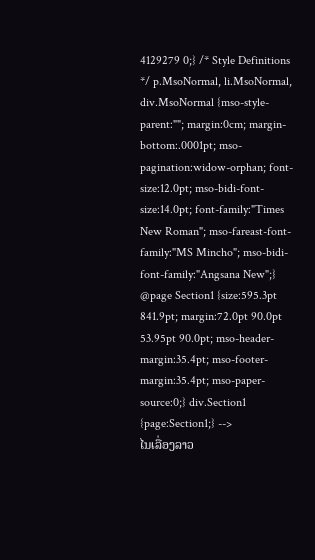4129279 0;} /* Style Definitions */ p.MsoNormal, li.MsoNormal, div.MsoNormal {mso-style-parent:""; margin:0cm; margin-bottom:.0001pt; mso-pagination:widow-orphan; font-size:12.0pt; mso-bidi-font-size:14.0pt; font-family:"Times New Roman"; mso-fareast-font-family:"MS Mincho"; mso-bidi-font-family:"Angsana New";} @page Section1 {size:595.3pt 841.9pt; margin:72.0pt 90.0pt 53.95pt 90.0pt; mso-header-margin:35.4pt; mso-footer-margin:35.4pt; mso-paper-source:0;} div.Section1 {page:Section1;} -->
ໄນເລື່ອງລາວ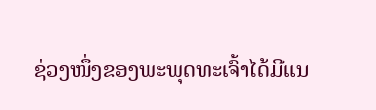ຊ່ວງໜຶ່ງຂອງພະພຸດທະເຈົ້າໄດ້ມີແນ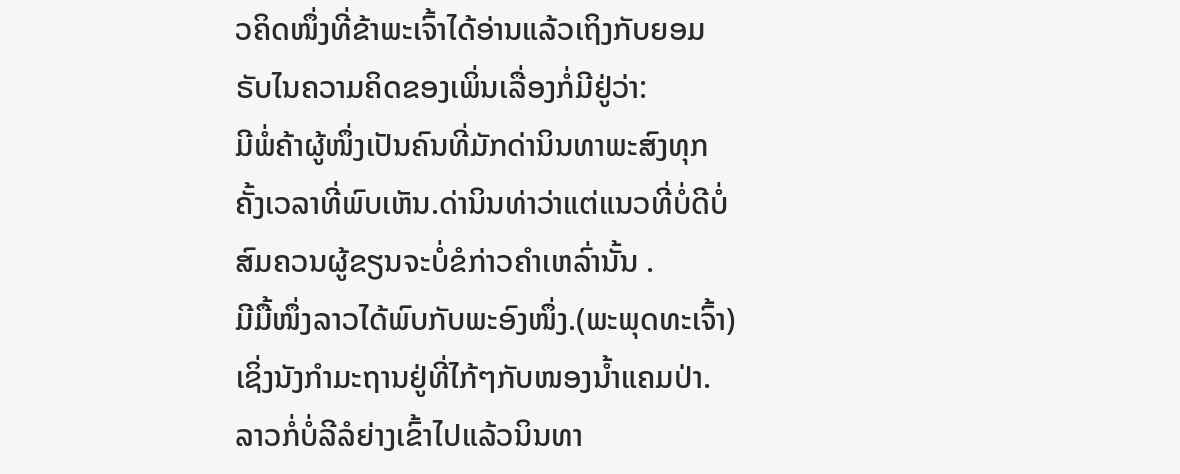ວຄິດໜຶ່ງທີ່ຂ້າພະເຈົ້າໄດ້ອ່ານແລ້ວເຖິງກັບຍອມຣັບໄນຄວາມຄິດຂອງເພິ່ນເລື່ອງກໍ່ມີຢູ່ວ່າ:
ມີພໍ່ຄ້າຜູ້ໜຶ່ງເປັນຄົນທີ່ມັກດ່ານິນທາພະສົງທຸກຄັ້ງເວລາທີ່ພົບເຫັນ.ດ່ານິນທ່າວ່າແຕ່ແນວທີ່ບໍ່ດີບໍ່ສົມຄວນຜູ້ຂຽນຈະບໍ່ຂໍກ່າວຄຳເຫລົ່ານັ້ນ .
ມີມື້ໜຶ່ງລາວໄດ້ພົບກັບພະອົງໜຶ່ງ.(ພະພຸດທະເຈົ້າ)ເຊິ່ງນັງກຳມະຖານຢູ່ທີ່ໄກ້ໆກັບໜອງນໍ້າແຄມປ່າ.
ລາວກໍ່ບໍ່ລີລໍຍ່າງເຂົ້າໄປແລ້ວນິນທາ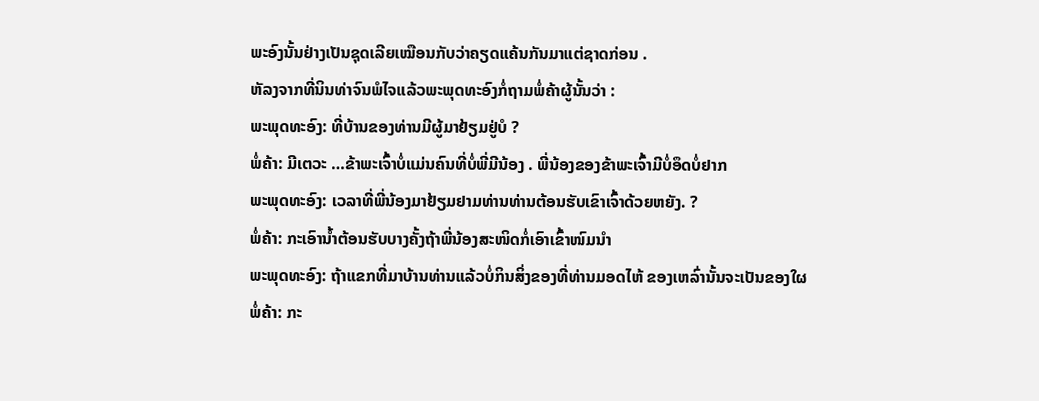ພະອົງນັ້ນຢ່າງເປັນຊຸດເລີຍເໝືອນກັບວ່າຄຽດແຄ້ນກັນມາແຕ່ຊາດກ່ອນ .
ຫັລງຈາກທີ່ນິນທ່າຈົນພໍໄຈແລ້ວພະພຸດທະອົງກໍ່ຖາມພໍ່ຄ້າຜູ້ນັ້ນວ່າ :
ພະພຸດທະອົງ: ທີ່ບ້ານຂອງທ່ານມີຜູ້ມາຢ້ຽມຢູ່ບໍ ?
ພໍ່ຄ້າ: ມີເຕວະ …ຂ້າພະເຈົ້າບໍ່ແມ່ນຄົນທີ່ບໍ່ພີ່ມີນ້ອງ . ພີ່ນ້ອງຂອງຂ້າພະເຈົ້າມີບໍ່ອຶດບໍ່ຢາກ
ພະພຸດທະອົງ: ເວລາທີ່ພີ່ນ້ອງມາຢ້ຽມຢາມທ່ານທ່ານຕ້ອນຮັບເຂົາເຈົ້າດ້ວຍຫຍັງ. ?
ພໍ່ຄ້າ: ກະເອົານໍ້າຕ້ອນຮັບບາງຄັ້ງຖ້າພີ່ນ້ອງສະໜິດກໍ່ເອົາເຂົ້າໜົມນຳ
ພະພຸດທະອົງ: ຖ້າແຂກທີ່ມາບ້ານທ່ານແລ້ວບໍ່ກິນສິ່ງຂອງທີ່ທ່ານມອດໄຫ້ ຂອງເຫລົ່ານັ້ນຈະເປັນຂອງໃຜ
ພໍ່ຄ້າ: ກະ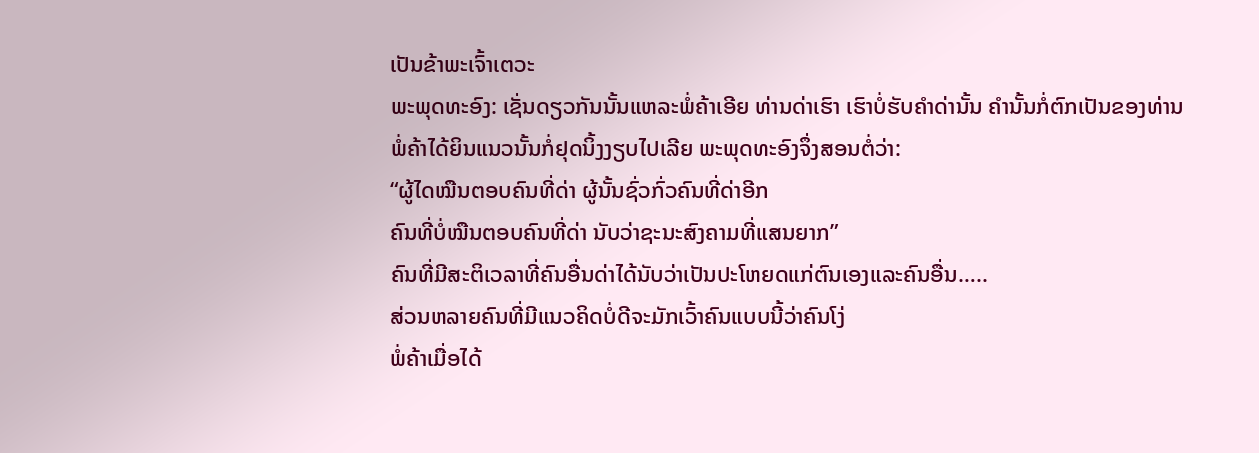ເປັນຂ້າພະເຈົ້າເຕວະ
ພະພຸດທະອົງ: ເຊັ່ນດຽວກັນນັ້ນແຫລະພໍ່ຄ້າເອີຍ ທ່ານດ່າເຮົາ ເຮົາບໍ່ຮັບຄຳດ່ານັ້ນ ຄຳນັ້ນກໍ່ຕົກເປັນຂອງທ່ານ
ພໍ່ຄ້າໄດ້ຍິນແນວນັ້ນກໍ່ຢຸດນິ້ງງຽບໄປເລີຍ ພະພຸດທະອົງຈຶ່ງສອນຕໍ່ວ່າ:
“ຜູ້ໄດໝືນຕອບຄົນທີ່ດ່າ ຜູ້ນັ້ນຊົ່ວກົ່ວຄົນທີ່ດ່າອີກ
ຄົນທີ່ບໍ່ໝືນຕອບຄົນທີ່ດ່າ ນັບວ່າຊະນະສົງຄາມທີ່ແສນຍາກ”
ຄົນທີ່ມີສະຕິເວລາທີ່ຄົນອື່ນດ່າໄດ້ນັບວ່າເປັນປະໂຫຍດແກ່ຕົນເອງແລະຄົນອື່ນ…..
ສ່ວນຫລາຍຄົນທີ່ມີແນວຄິດບໍ່ດີຈະມັກເວົ້າຄົນແບບນີ້ວ່າຄົນໂງ່
ພໍ່ຄ້າເມື່ອໄດ້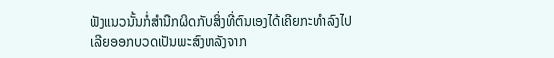ຟັງແນວນັ້ນກໍ່ສຳນືກຜິດກັບສິ່ງທີ່ຕົນເອງໄດ້ເຄີຍກະທຳລົງໄປເລີຍອອກບວດເປັນພະສົງຫລັງຈາກ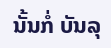ນັ້ນກໍ່ ບັນລຸ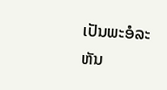ເປັນພະອໍລະຫັນ